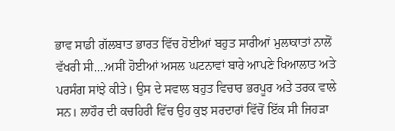ਭਾਵ ਸਾਡੀ ਗੱਲਬਾਤ ਭਾਰਤ ਵਿੱਚ ਹੋਈਆਂ ਬਹੁਤ ਸਾਰੀਆਂ ਮੁਲਾਕਾਤਾਂ ਨਾਲੋਂ ਵੱਖਰੀ ਸੀ....ਅਸੀਂ ਹੋਈਆਂ ਅਸਲ ਘਟਨਾਵਾਂ ਬਾਰੇ ਆਪਣੇ ਖਿਆਲਾਤ ਅਤੇ ਪਰਸੰਗ ਸਾਂਝੇ ਕੀਤੇ। ਉਸ ਦੇ ਸਵਾਲ ਬਹੁਤ ਵਿਚਾਰ ਭਰਪੂਰ ਅਤੇ ਤਰਕ ਵਾਲੇ ਸਨ। ਲਾਹੌਰ ਦੀ ਕਚਹਿਰੀ ਵਿੱਚ ਉਹ ਕੁਝ ਸਰਦਾਰਾਂ ਵਿੱਚੋਂ ਇੱਕ ਸੀ ਜਿਹੜਾ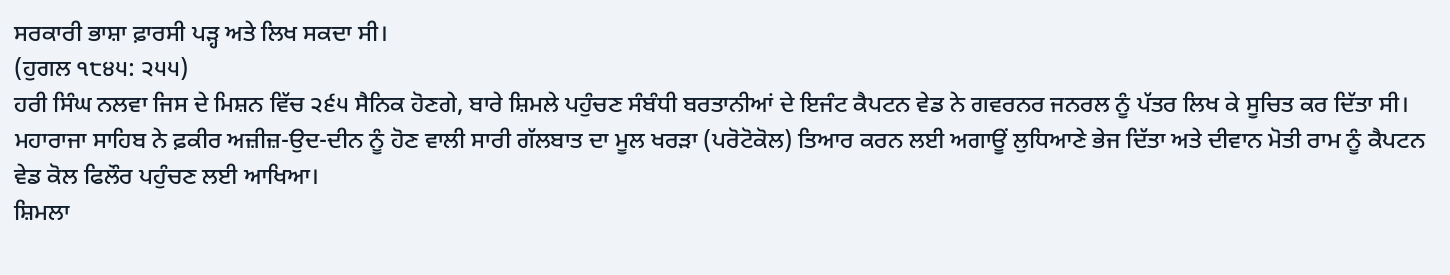ਸਰਕਾਰੀ ਭਾਸ਼ਾ ਫ਼ਾਰਸੀ ਪੜ੍ਹ ਅਤੇ ਲਿਖ ਸਕਦਾ ਸੀ।
(ਹੁਗਲ ੧੮੪੫: ੨੫੫)
ਹਰੀ ਸਿੰਘ ਨਲਵਾ ਜਿਸ ਦੇ ਮਿਸ਼ਨ ਵਿੱਚ ੨੬੫ ਸੈਨਿਕ ਹੋਣਗੇ, ਬਾਰੇ ਸ਼ਿਮਲੇ ਪਹੁੰਚਣ ਸੰਬੰਧੀ ਬਰਤਾਨੀਆਂ ਦੇ ਇਜੰਟ ਕੈਪਟਨ ਵੇਡ ਨੇ ਗਵਰਨਰ ਜਨਰਲ ਨੂੰ ਪੱਤਰ ਲਿਖ ਕੇ ਸੂਚਿਤ ਕਰ ਦਿੱਤਾ ਸੀ। ਮਹਾਰਾਜਾ ਸਾਹਿਬ ਨੇ ਫ਼ਕੀਰ ਅਜ਼ੀਜ਼-ਉਦ-ਦੀਨ ਨੂੰ ਹੋਣ ਵਾਲੀ ਸਾਰੀ ਗੱਲਬਾਤ ਦਾ ਮੂਲ ਖਰੜਾ (ਪਰੋਟੋਕੋਲ) ਤਿਆਰ ਕਰਨ ਲਈ ਅਗਾਊਂ ਲੁਧਿਆਣੇ ਭੇਜ ਦਿੱਤਾ ਅਤੇ ਦੀਵਾਨ ਮੋਤੀ ਰਾਮ ਨੂੰ ਕੈਪਟਨ ਵੇਡ ਕੋਲ ਫਿਲੌਰ ਪਹੁੰਚਣ ਲਈ ਆਖਿਆ।
ਸ਼ਿਮਲਾ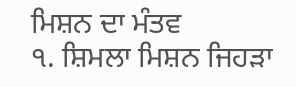ਮਿਸ਼ਨ ਦਾ ਮੰਤਵ
੧. ਸ਼ਿਮਲਾ ਮਿਸ਼ਨ ਜਿਹੜਾ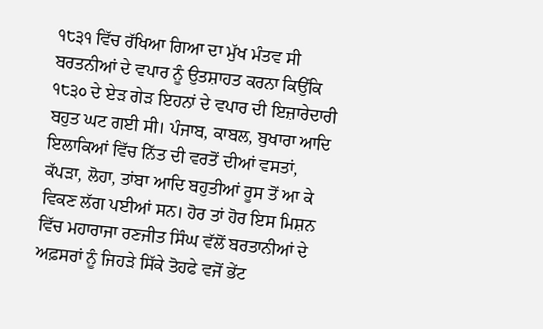੧੮੩੧ ਵਿੱਚ ਰੱਖਿਆ ਗਿਆ ਦਾ ਮੁੱਖ ਮੰਤਵ ਸੀ ਬਰਤਨੀਆਂ ਦੇ ਵਪਾਰ ਨੂੰ ਉਤਸ਼ਾਹਤ ਕਰਨਾ ਕਿਉਂਕਿ ੧੮੩੦ ਦੇ ਏੜ ਗੇੜ ਇਹਨਾਂ ਦੇ ਵਪਾਰ ਦੀ ਇਜ਼ਾਰੇਦਾਰੀ ਬਹੁਤ ਘਟ ਗਈ ਸੀ। ਪੰਜਾਬ, ਕਾਬਲ, ਬੁਖਾਰਾ ਆਦਿ ਇਲਾਕਿਆਂ ਵਿੱਚ ਨਿੱਤ ਦੀ ਵਰਤੋਂ ਦੀਆਂ ਵਸਤਾਂ, ਕੱਪੜਾ, ਲੋਹਾ, ਤਾਂਬਾ ਆਦਿ ਬਹੁਤੀਆਂ ਰੂਸ ਤੋਂ ਆ ਕੇ ਵਿਕਣ ਲੱਗ ਪਈਆਂ ਸਨ। ਹੋਰ ਤਾਂ ਹੋਰ ਇਸ ਮਿਸ਼ਨ ਵਿੱਚ ਮਹਾਰਾਜਾ ਰਣਜੀਤ ਸਿੰਘ ਵੱਲੋਂ ਬਰਤਾਨੀਆਂ ਦੇ ਅਫ਼ਸਰਾਂ ਨੂੰ ਜਿਹੜੇ ਸਿੱਕੇ ਤੋਹਫੇ ਵਜੋਂ ਭੇਂਟ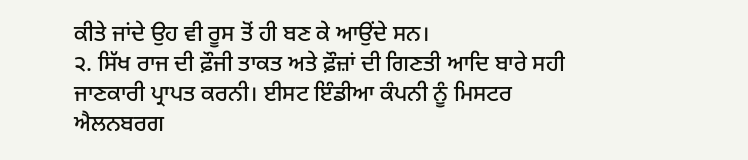ਕੀਤੇ ਜਾਂਦੇ ਉਹ ਵੀ ਰੂਸ ਤੋਂ ਹੀ ਬਣ ਕੇ ਆਉਂਦੇ ਸਨ।
੨. ਸਿੱਖ ਰਾਜ ਦੀ ਫ਼ੌਜੀ ਤਾਕਤ ਅਤੇ ਫ਼ੌਜ਼ਾਂ ਦੀ ਗਿਣਤੀ ਆਦਿ ਬਾਰੇ ਸਹੀ ਜਾਣਕਾਰੀ ਪ੍ਰਾਪਤ ਕਰਨੀ। ਈਸਟ ਇੰਡੀਆ ਕੰਪਨੀ ਨੂੰ ਮਿਸਟਰ ਐਲਨਬਰਗ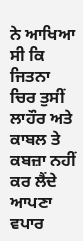ਨੇ ਆਖਿਆ ਸੀ ਕਿ ਜਿਤਨਾ ਚਿਰ ਤੁਸੀਂ ਲਾਹੌਰ ਅਤੇ ਕਾਬਲ ਤੇ ਕਬਜ਼ਾ ਨਹੀਂ ਕਰ ਲੈਂਦੇ ਆਪਣਾ ਵਪਾਰ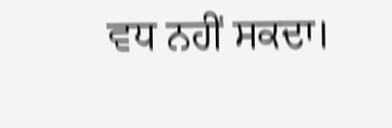ਵਧ ਨਹੀਂ ਸਕਦਾ।